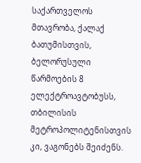საქართველოს მთავრობა, ქალაქ ბათუმისთვის, ბელორუსული წარმოების 8 ელექტროავტობუსს, თბილისის მეტროპოლიტენისთვის კი, ვაგონებს შეიძენს.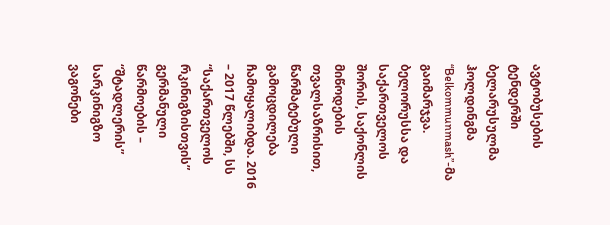ავტობუსების ტენდერში ბელარუსულმა ჰოლდინგმა “Belkommunmash”-მა გაიმარჯვა. ბელორუსსა და საქართველოს შორის, საქონლის მიწოდების თვალსაზრისით, წარმატებული გამოცდილება ჩამოყალიბდა. 2016 – 2017 წლებში, სს “საქართველოს რკინიგზისთვის” გერმანული წარმოების – “შტადლერის” სარკინიგზო ვაგონები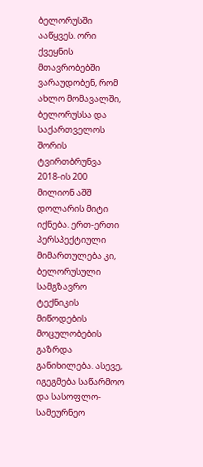ბელორუსში ააწყვეს. ორი ქვეყნის მთავრობებში ვარაუდობენ, რომ ახლო მომავალში, ბელორუსსა და საქართველოს შორის ტვირთბრუნვა 2018-ის 200 მილიონ აშშ დოლარის მიტი იქნება. ერთ-ერთი პერსპექტიული მიმართულება კი, ბელორუსული სამგზავრო ტექნიკის მიწოდების მოცულობების გაზრდა განიხილება. ასევე, იგეგმება საწარმოო და სასოფლო-სამეურნეო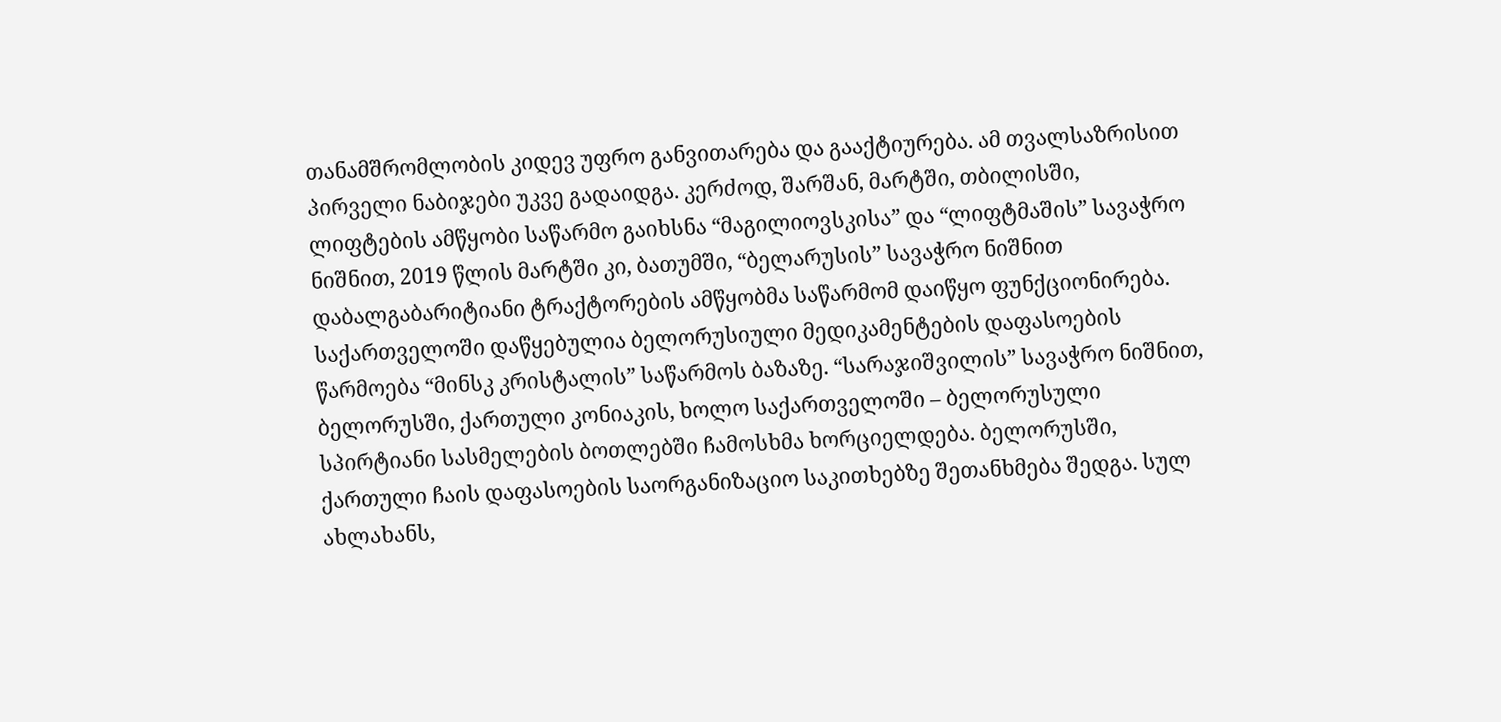თანამშრომლობის კიდევ უფრო განვითარება და გააქტიურება. ამ თვალსაზრისით პირველი ნაბიჯები უკვე გადაიდგა. კერძოდ, შარშან, მარტში, თბილისში, ლიფტების ამწყობი საწარმო გაიხსნა “მაგილიოვსკისა” და “ლიფტმაშის” სავაჭრო ნიშნით, 2019 წლის მარტში კი, ბათუმში, “ბელარუსის” სავაჭრო ნიშნით დაბალგაბარიტიანი ტრაქტორების ამწყობმა საწარმომ დაიწყო ფუნქციონირება.
საქართველოში დაწყებულია ბელორუსიული მედიკამენტების დაფასოების წარმოება “მინსკ კრისტალის” საწარმოს ბაზაზე. “სარაჯიშვილის” სავაჭრო ნიშნით, ბელორუსში, ქართული კონიაკის, ხოლო საქართველოში – ბელორუსული სპირტიანი სასმელების ბოთლებში ჩამოსხმა ხორციელდება. ბელორუსში, ქართული ჩაის დაფასოების საორგანიზაციო საკითხებზე შეთანხმება შედგა. სულ ახლახანს,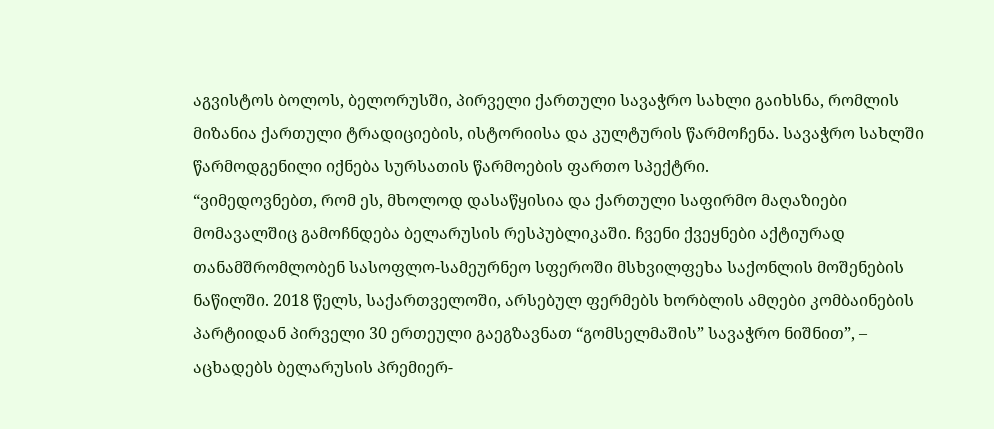აგვისტოს ბოლოს, ბელორუსში, პირველი ქართული სავაჭრო სახლი გაიხსნა, რომლის მიზანია ქართული ტრადიციების, ისტორიისა და კულტურის წარმოჩენა. სავაჭრო სახლში წარმოდგენილი იქნება სურსათის წარმოების ფართო სპექტრი.
“ვიმედოვნებთ, რომ ეს, მხოლოდ დასაწყისია და ქართული საფირმო მაღაზიები მომავალშიც გამოჩნდება ბელარუსის რესპუბლიკაში. ჩვენი ქვეყნები აქტიურად თანამშრომლობენ სასოფლო-სამეურნეო სფეროში მსხვილფეხა საქონლის მოშენების ნაწილში. 2018 წელს, საქართველოში, არსებულ ფერმებს ხორბლის ამღები კომბაინების პარტიიდან პირველი 30 ერთეული გაეგზავნათ “გომსელმაშის” სავაჭრო ნიშნით”, – აცხადებს ბელარუსის პრემიერ-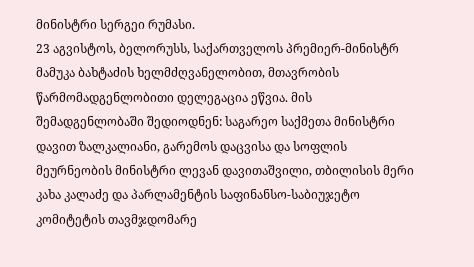მინისტრი სერგეი რუმასი.
23 აგვისტოს, ბელორუსს, საქართველოს პრემიერ-მინისტრ მამუკა ბახტაძის ხელმძღვანელობით, მთავრობის წარმომადგენლობითი დელეგაცია ეწვია. მის შემადგენლობაში შედიოდნენ: საგარეო საქმეთა მინისტრი დავით ზალკალიანი, გარემოს დაცვისა და სოფლის მეურნეობის მინისტრი ლევან დავითაშვილი, თბილისის მერი კახა კალაძე და პარლამენტის საფინანსო-საბიუჯეტო კომიტეტის თავმჯდომარე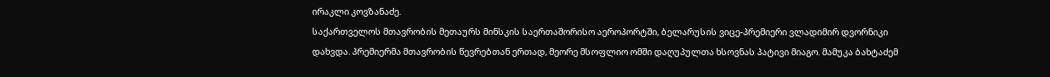ირაკლი კოვზანაძე.
საქართველოს მთავრობის მეთაურს მინსკის საერთაშორისო აეროპორტში, ბელარუსის ვიცე-პრემიერი ვლადიმირ დვორნიკი დახვდა. პრემიერმა მთავრობის წევრებთან ერთად, მეორე მსოფლიო ომში დაღუპულთა ხსოვნას პატივი მიაგო. მამუკა ბახტაძემ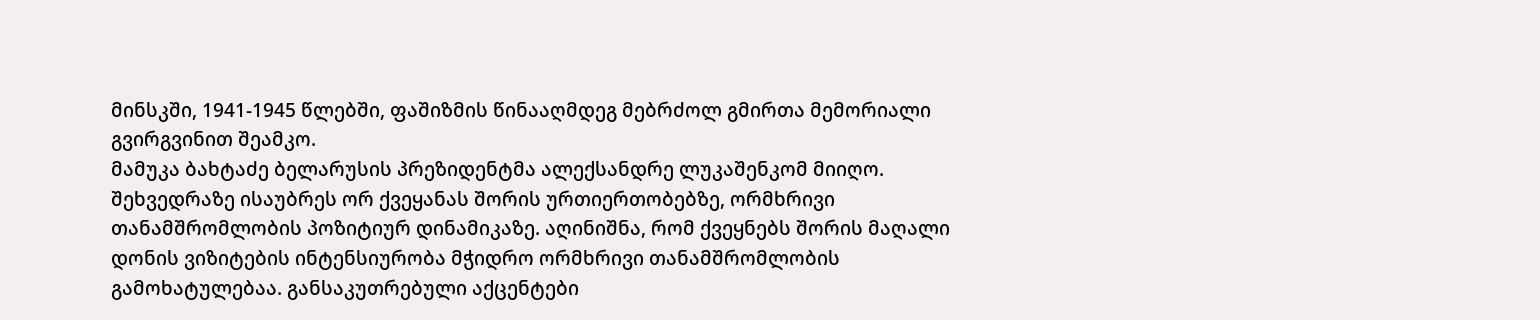მინსკში, 1941-1945 წლებში, ფაშიზმის წინააღმდეგ მებრძოლ გმირთა მემორიალი გვირგვინით შეამკო.
მამუკა ბახტაძე ბელარუსის პრეზიდენტმა ალექსანდრე ლუკაშენკომ მიიღო. შეხვედრაზე ისაუბრეს ორ ქვეყანას შორის ურთიერთობებზე, ორმხრივი თანამშრომლობის პოზიტიურ დინამიკაზე. აღინიშნა, რომ ქვეყნებს შორის მაღალი დონის ვიზიტების ინტენსიურობა მჭიდრო ორმხრივი თანამშრომლობის გამოხატულებაა. განსაკუთრებული აქცენტები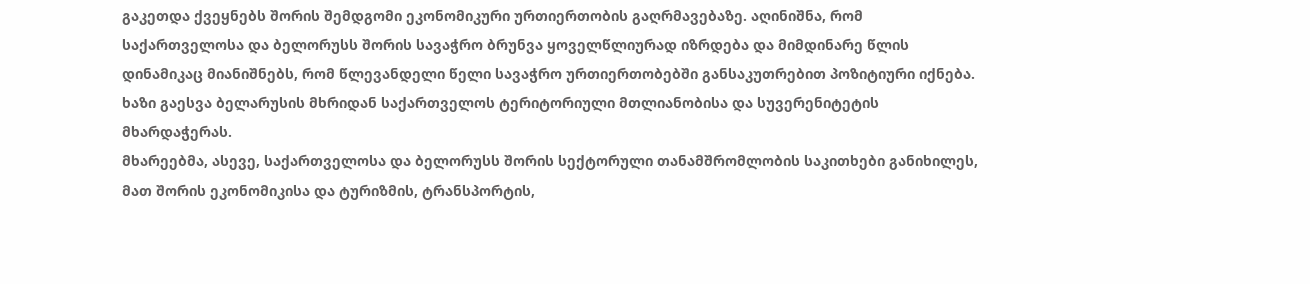გაკეთდა ქვეყნებს შორის შემდგომი ეკონომიკური ურთიერთობის გაღრმავებაზე. აღინიშნა, რომ საქართველოსა და ბელორუსს შორის სავაჭრო ბრუნვა ყოველწლიურად იზრდება და მიმდინარე წლის დინამიკაც მიანიშნებს, რომ წლევანდელი წელი სავაჭრო ურთიერთობებში განსაკუთრებით პოზიტიური იქნება. ხაზი გაესვა ბელარუსის მხრიდან საქართველოს ტერიტორიული მთლიანობისა და სუვერენიტეტის მხარდაჭერას.
მხარეებმა, ასევე, საქართველოსა და ბელორუსს შორის სექტორული თანამშრომლობის საკითხები განიხილეს, მათ შორის ეკონომიკისა და ტურიზმის, ტრანსპორტის,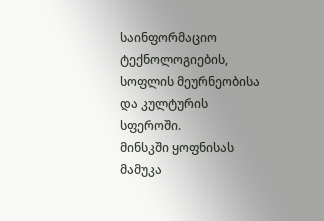საინფორმაციო ტექნოლოგიების, სოფლის მეურნეობისა და კულტურის სფეროში.
მინსკში ყოფნისას მამუკა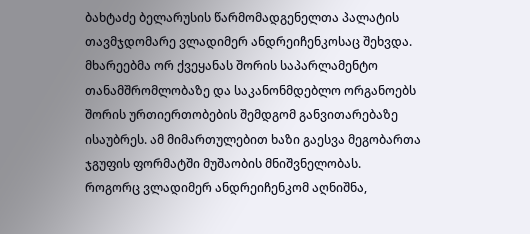ბახტაძე ბელარუსის წარმომადგენელთა პალატის თავმჯდომარე ვლადიმერ ანდრეიჩენკოსაც შეხვდა. მხარეებმა ორ ქვეყანას შორის საპარლამენტო თანამშრომლობაზე და საკანონმდებლო ორგანოებს შორის ურთიერთობების შემდგომ განვითარებაზე ისაუბრეს. ამ მიმართულებით ხაზი გაესვა მეგობართა ჯგუფის ფორმატში მუშაობის მნიშვნელობას.
როგორც ვლადიმერ ანდრეიჩენკომ აღნიშნა,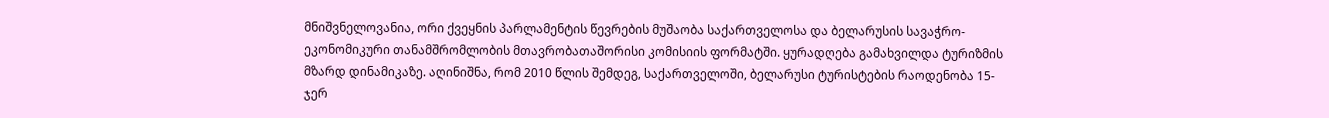მნიშვნელოვანია, ორი ქვეყნის პარლამენტის წევრების მუშაობა საქართველოსა და ბელარუსის სავაჭრო-ეკონომიკური თანამშრომლობის მთავრობათაშორისი კომისიის ფორმატში. ყურადღება გამახვილდა ტურიზმის მზარდ დინამიკაზე. აღინიშნა, რომ 2010 წლის შემდეგ, საქართველოში, ბელარუსი ტურისტების რაოდენობა 15-ჯერ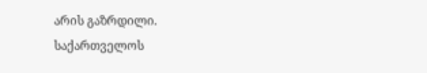არის გაზრდილი.
საქართველოს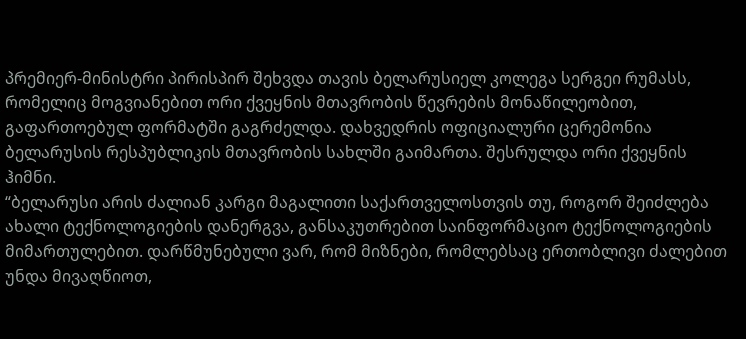პრემიერ-მინისტრი პირისპირ შეხვდა თავის ბელარუსიელ კოლეგა სერგეი რუმასს, რომელიც მოგვიანებით ორი ქვეყნის მთავრობის წევრების მონაწილეობით, გაფართოებულ ფორმატში გაგრძელდა. დახვედრის ოფიციალური ცერემონია ბელარუსის რესპუბლიკის მთავრობის სახლში გაიმართა. შესრულდა ორი ქვეყნის ჰიმნი.
“ბელარუსი არის ძალიან კარგი მაგალითი საქართველოსთვის თუ, როგორ შეიძლება ახალი ტექნოლოგიების დანერგვა, განსაკუთრებით საინფორმაციო ტექნოლოგიების მიმართულებით. დარწმუნებული ვარ, რომ მიზნები, რომლებსაც ერთობლივი ძალებით უნდა მივაღწიოთ,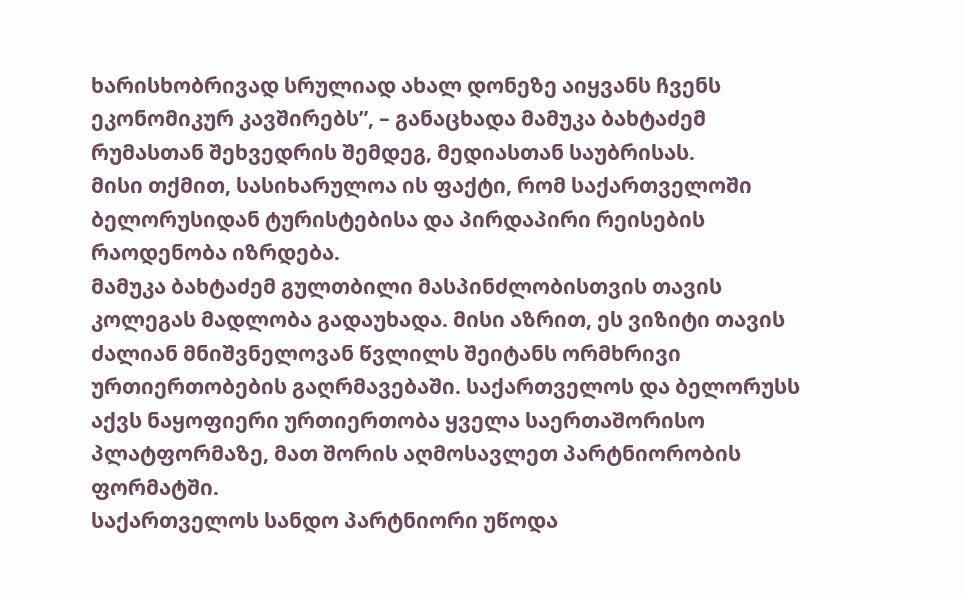ხარისხობრივად სრულიად ახალ დონეზე აიყვანს ჩვენს ეკონომიკურ კავშირებს”, – განაცხადა მამუკა ბახტაძემ რუმასთან შეხვედრის შემდეგ, მედიასთან საუბრისას.
მისი თქმით, სასიხარულოა ის ფაქტი, რომ საქართველოში ბელორუსიდან ტურისტებისა და პირდაპირი რეისების რაოდენობა იზრდება.
მამუკა ბახტაძემ გულთბილი მასპინძლობისთვის თავის კოლეგას მადლობა გადაუხადა. მისი აზრით, ეს ვიზიტი თავის ძალიან მნიშვნელოვან წვლილს შეიტანს ორმხრივი ურთიერთობების გაღრმავებაში. საქართველოს და ბელორუსს აქვს ნაყოფიერი ურთიერთობა ყველა საერთაშორისო პლატფორმაზე, მათ შორის აღმოსავლეთ პარტნიორობის ფორმატში.
საქართველოს სანდო პარტნიორი უწოდა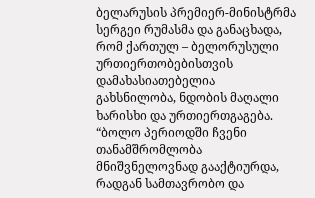ბელარუსის პრემიერ-მინისტრმა სერგეი რუმასმა და განაცხადა, რომ ქართულ – ბელორუსული ურთიერთობებისთვის დამახასიათებელია გახსნილობა, ნდობის მაღალი ხარისხი და ურთიერთგაგება.
“ბოლო პერიოდში ჩვენი თანამშრომლობა მნიშვნელოვნად გააქტიურდა, რადგან სამთავრობო და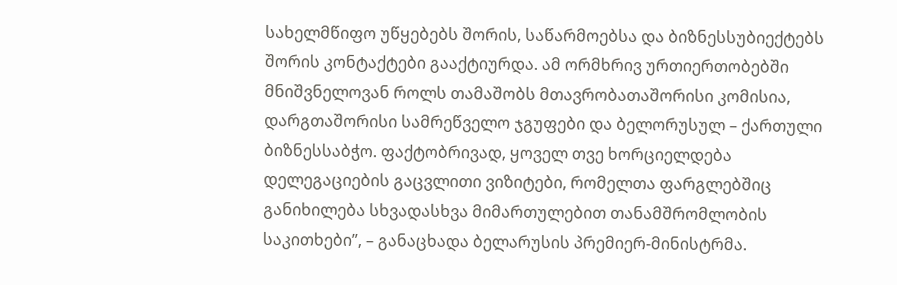სახელმწიფო უწყებებს შორის, საწარმოებსა და ბიზნესსუბიექტებს შორის კონტაქტები გააქტიურდა. ამ ორმხრივ ურთიერთობებში მნიშვნელოვან როლს თამაშობს მთავრობათაშორისი კომისია, დარგთაშორისი სამრეწველო ჯგუფები და ბელორუსულ – ქართული ბიზნესსაბჭო. ფაქტობრივად, ყოველ თვე ხორციელდება დელეგაციების გაცვლითი ვიზიტები, რომელთა ფარგლებშიც განიხილება სხვადასხვა მიმართულებით თანამშრომლობის საკითხები”, – განაცხადა ბელარუსის პრემიერ-მინისტრმა.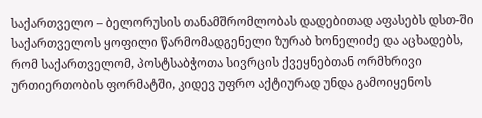საქართველო – ბელორუსის თანამშრომლობას დადებითად აფასებს დსთ-ში საქართველოს ყოფილი წარმომადგენელი ზურაბ ხონელიძე და აცხადებს, რომ საქართველომ, პოსტსაბჭოთა სივრცის ქვეყნებთან ორმხრივი ურთიერთობის ფორმატში, კიდევ უფრო აქტიურად უნდა გამოიყენოს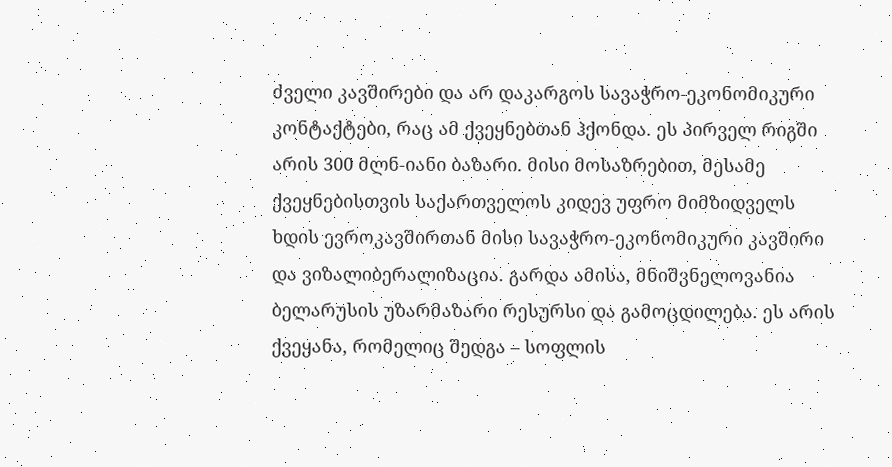ძველი კავშირები და არ დაკარგოს სავაჭრო-ეკონომიკური კონტაქტები, რაც ამ ქვეყნებთან ჰქონდა. ეს პირველ რიგში არის 300 მლნ-იანი ბაზარი. მისი მოსაზრებით, მესამე ქვეყნებისთვის საქართველოს კიდევ უფრო მიმზიდველს ხდის ევროკავშირთან მისი სავაჭრო-ეკონომიკური კავშირი და ვიზალიბერალიზაცია. გარდა ამისა, მნიშვნელოვანია ბელარუსის უზარმაზარი რესურსი და გამოცდილება. ეს არის ქვეყანა, რომელიც შედგა – სოფლის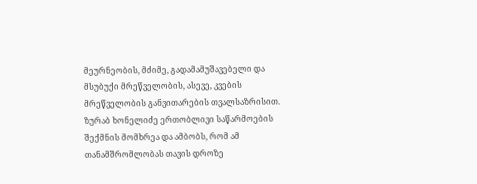მეურნეობის, მძიმე, გადამამუშავებელი და მსუბუქი მრეწველობის, ასევე, კვების მრეწველობის განვითარების თვალსაზრისით. ზურაბ ხონელიძე ერთობლივი საწარმოების შექმნის მომხრეა და ამბობს, რომ ამ თანამშრომლობას თავის დროზე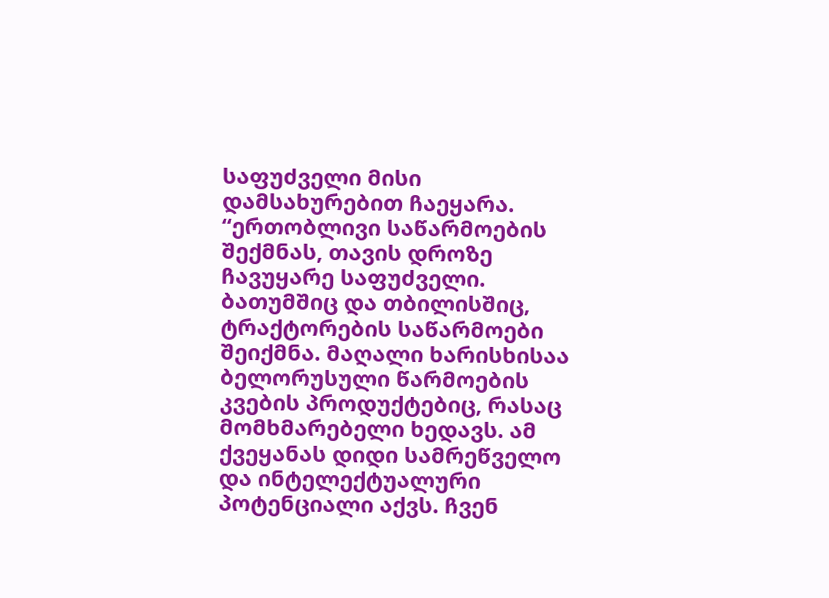საფუძველი მისი დამსახურებით ჩაეყარა.
“ერთობლივი საწარმოების შექმნას, თავის დროზე ჩავუყარე საფუძველი. ბათუმშიც და თბილისშიც, ტრაქტორების საწარმოები შეიქმნა. მაღალი ხარისხისაა ბელორუსული წარმოების კვების პროდუქტებიც, რასაც მომხმარებელი ხედავს. ამ ქვეყანას დიდი სამრეწველო და ინტელექტუალური პოტენციალი აქვს. ჩვენ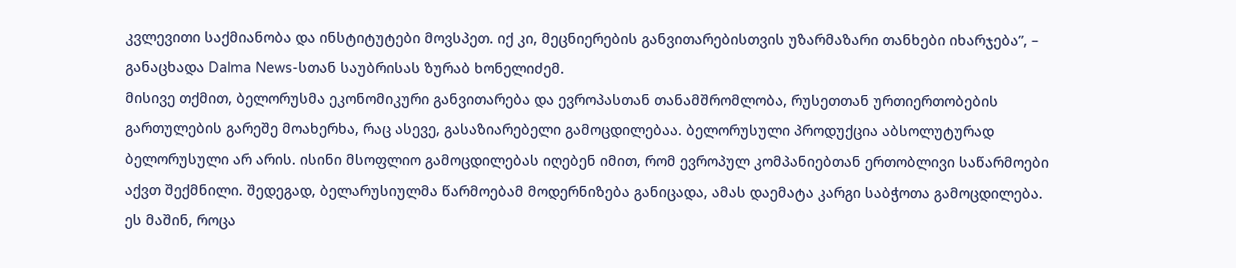კვლევითი საქმიანობა და ინსტიტუტები მოვსპეთ. იქ კი, მეცნიერების განვითარებისთვის უზარმაზარი თანხები იხარჯება”, – განაცხადა Dalma News-სთან საუბრისას ზურაბ ხონელიძემ.
მისივე თქმით, ბელორუსმა ეკონომიკური განვითარება და ევროპასთან თანამშრომლობა, რუსეთთან ურთიერთობების გართულების გარეშე მოახერხა, რაც ასევე, გასაზიარებელი გამოცდილებაა. ბელორუსული პროდუქცია აბსოლუტურად ბელორუსული არ არის. ისინი მსოფლიო გამოცდილებას იღებენ იმით, რომ ევროპულ კომპანიებთან ერთობლივი საწარმოები აქვთ შექმნილი. შედეგად, ბელარუსიულმა წარმოებამ მოდერნიზება განიცადა, ამას დაემატა კარგი საბჭოთა გამოცდილება. ეს მაშინ, როცა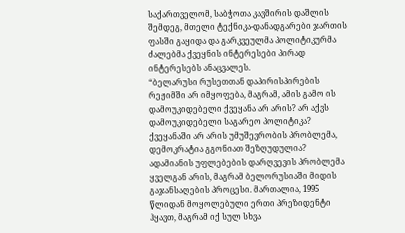საქართველომ, საბჭოთა კავშირის დაშლის შემდეგ, მთელი ტექნიკა-დანადგარები ჯართის ფასში გაყიდა და გარკვეულმა პოლიტიკურმა ძალებმა ქვეყნის ინტერესები პირად ინტერესებს ანაცვალეს.
“ბელარუსი რუსეთთან დაპირისპირების რეჟიმში არ იმყოფება, მაგრამ, ამის გამო ის დამოუკიდებელი ქვეყანა არ არის? არ აქვს დამოუკიდებელი საგარეო პოლიტიკა? ქვეყანაში არ არის უმუშევრობის პრობლემა, დემოკრატია გგონიათ შეზღუდულია? ადამიანის უფლებების დარღვევის პრობლემა ყველგან არის, მაგრამ ბელორუსიაში მიდის გაჯანსაღების პროცესი. მართალია, 1995 წლიდან მოყოლებული ერთი პრეზიდენტი ჰყავთ, მაგრამ იქ სულ სხვა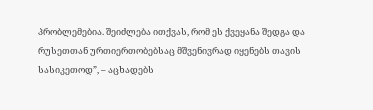პრობლემებია. შეიძლება ითქვას, რომ ეს ქვეყანა შედგა და რუსეთთან ურთიერთობებსაც მშვენივრად იყენებს თავის სასიკეთოდ”, – აცხადებს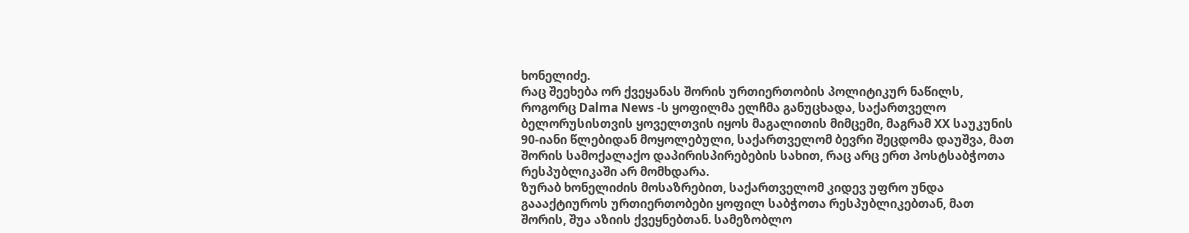ხონელიძე.
რაც შეეხება ორ ქვეყანას შორის ურთიერთობის პოლიტიკურ ნაწილს, როგორც Dalma News -ს ყოფილმა ელჩმა განუცხადა, საქართველო ბელორუსისთვის ყოველთვის იყოს მაგალითის მიმცემი, მაგრამ XX საუკუნის 90-იანი წლებიდან მოყოლებული, საქართველომ ბევრი შეცდომა დაუშვა, მათ შორის სამოქალაქო დაპირისპირებების სახით, რაც არც ერთ პოსტსაბჭოთა რესპუბლიკაში არ მომხდარა.
ზურაბ ხონელიძის მოსაზრებით, საქართველომ კიდევ უფრო უნდა გაააქტიუროს ურთიერთობები ყოფილ საბჭოთა რესპუბლიკებთან, მათ შორის, შუა აზიის ქვეყნებთან. სამეზობლო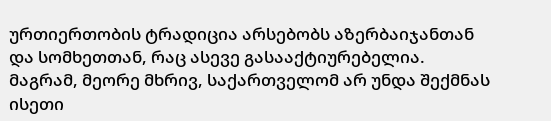ურთიერთობის ტრადიცია არსებობს აზერბაიჯანთან და სომხეთთან, რაც ასევე გასააქტიურებელია. მაგრამ, მეორე მხრივ, საქართველომ არ უნდა შექმნას ისეთი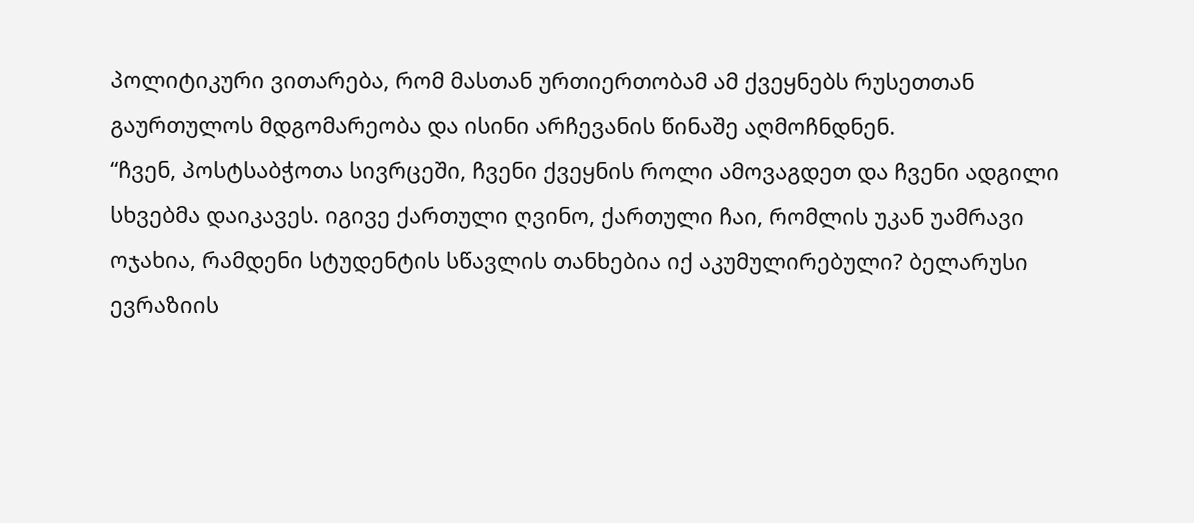პოლიტიკური ვითარება, რომ მასთან ურთიერთობამ ამ ქვეყნებს რუსეთთან გაურთულოს მდგომარეობა და ისინი არჩევანის წინაშე აღმოჩნდნენ.
“ჩვენ, პოსტსაბჭოთა სივრცეში, ჩვენი ქვეყნის როლი ამოვაგდეთ და ჩვენი ადგილი სხვებმა დაიკავეს. იგივე ქართული ღვინო, ქართული ჩაი, რომლის უკან უამრავი ოჯახია, რამდენი სტუდენტის სწავლის თანხებია იქ აკუმულირებული? ბელარუსი ევრაზიის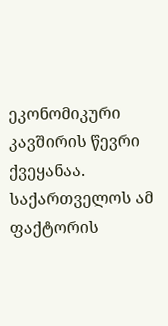ეკონომიკური კავშირის წევრი ქვეყანაა. საქართველოს ამ ფაქტორის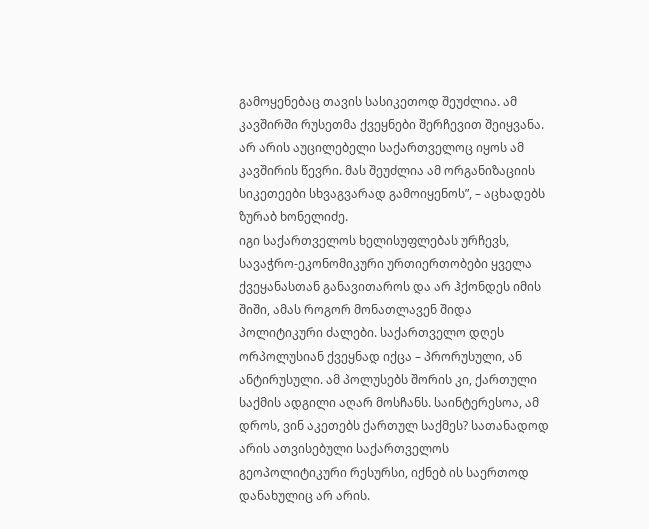გამოყენებაც თავის სასიკეთოდ შეუძლია. ამ კავშირში რუსეთმა ქვეყნები შერჩევით შეიყვანა. არ არის აუცილებელი საქართველოც იყოს ამ კავშირის წევრი. მას შეუძლია ამ ორგანიზაციის სიკეთეები სხვაგვარად გამოიყენოს”, – აცხადებს ზურაბ ხონელიძე.
იგი საქართველოს ხელისუფლებას ურჩევს, სავაჭრო-ეკონომიკური ურთიერთობები ყველა ქვეყანასთან განავითაროს და არ ჰქონდეს იმის შიში, ამას როგორ მონათლავენ შიდა პოლიტიკური ძალები. საქართველო დღეს ორპოლუსიან ქვეყნად იქცა – პრორუსული, ან ანტირუსული. ამ პოლუსებს შორის კი, ქართული საქმის ადგილი აღარ მოსჩანს. საინტერესოა, ამ დროს, ვინ აკეთებს ქართულ საქმეს? სათანადოდ არის ათვისებული საქართველოს გეოპოლიტიკური რესურსი, იქნებ ის საერთოდ დანახულიც არ არის.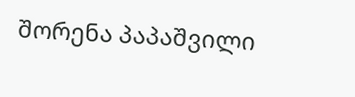შორენა პაპაშვილი